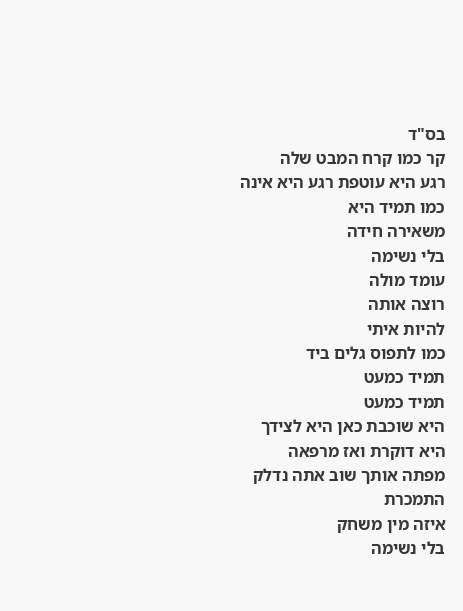בס"ד
קר כמו קרח המבט שלה
רגע היא עוטפת רגע היא אינה
כמו תמיד היא
משאירה חידה
בלי נשימה
עומד מולה
רוצה אותה
להיות איתי
כמו לתפוס גלים ביד
תמיד כמעט
תמיד כמעט
היא שוכבת כאן היא לצידך
היא דוקרת ואז מרפאה
מפתה אותך שוב אתה נדלק
התמכרת
איזה מין משחק
בלי נשימה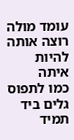עומד מולה
רוצה אותה
להיות איתה
כמו לתפוס גלים ביד
תמיד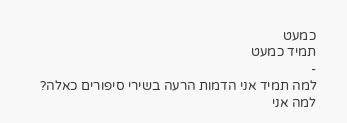כמעט
תמיד כמעט
-
למה תמיד אני הדמות הרעה בשירי סיפורים כאלה?
למה אני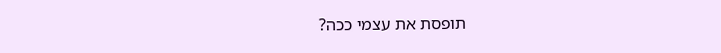תופסת את עצמי ככה?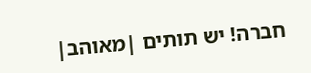חברה! יש תותים |מאוהב|